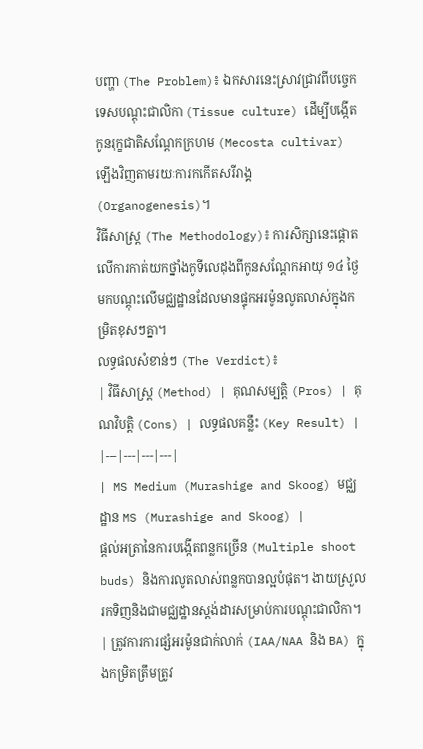បញ្ហា (The Problem)៖ ឯកសារនេះស្រាវជ្រាវពីបច្ចេកទេសបណ្តុះជាលិកា (Tissue culture) ដើម្បីបង្កើតកូនរុក្ខជាតិសណ្តែកក្រហម (Mecosta cultivar) ឡើងវិញតាមរយៈការកកើតសរីរាង្គ (Organogenesis)។
វិធីសាស្ត្រ (The Methodology)៖ ការសិក្សានេះផ្តោតលើការកាត់យកថ្នាំងកូទីលេដុងពីកូនសណ្តែកអាយុ ១៤ ថ្ងៃ មកបណ្តុះលើមជ្ឈដ្ឋានដែលមានផ្ទុកអរម៉ូនលូតលាស់ក្នុងកម្រិតខុសៗគ្នា។
លទ្ធផលសំខាន់ៗ (The Verdict)៖
| វិធីសាស្ត្រ (Method) | គុណសម្បត្តិ (Pros) | គុណវិបត្តិ (Cons) | លទ្ធផលគន្លឹះ (Key Result) |
|---|---|---|---|
| MS Medium (Murashige and Skoog) មជ្ឈដ្ឋាន MS (Murashige and Skoog) |
ផ្តល់អត្រានៃការបង្កើតពន្លកច្រើន (Multiple shoot buds) និងការលូតលាស់ពន្លកបានល្អបំផុត។ ងាយស្រួលរកទិញនិងជាមជ្ឈដ្ឋានស្តង់ដារសម្រាប់ការបណ្តុះជាលិកា។ | ត្រូវការការផ្សំអរម៉ូនជាក់លាក់ (IAA/NAA និង BA) ក្នុងកម្រិតត្រឹមត្រូវ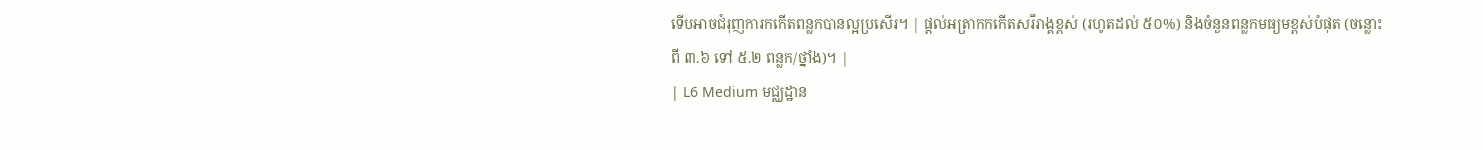ទើបអាចជំរុញការកកើតពន្លកបានល្អប្រសើរ។ | ផ្តល់អត្រាកកកើតសរីរាង្គខ្ពស់ (រហូតដល់ ៥០%) និងចំនួនពន្លកមធ្យមខ្ពស់បំផុត (ចន្លោះពី ៣.៦ ទៅ ៥.២ ពន្លក/ថ្នាំង)។ |
| L6 Medium មជ្ឈដ្ឋាន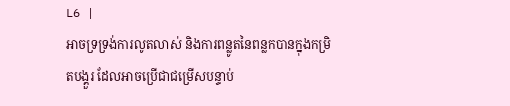L6 |
អាចទ្រទ្រង់ការលូតលាស់ និងការពន្លូតនៃពន្លកបានក្នុងកម្រិតបង្គួរ ដែលអាចប្រើជាជម្រើសបន្ទាប់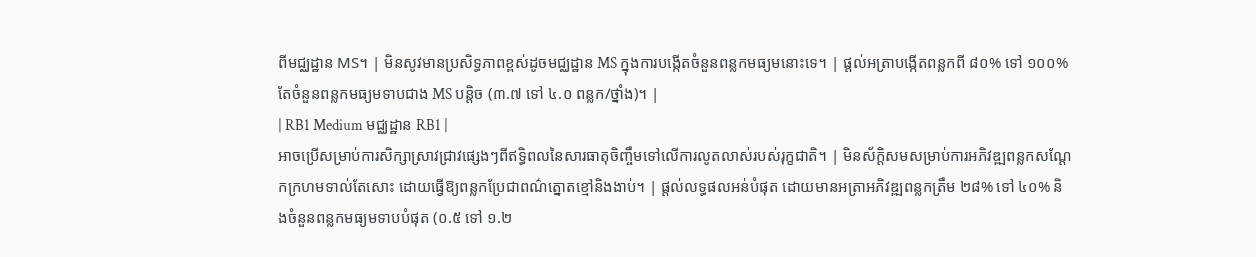ពីមជ្ឈដ្ឋាន MS។ | មិនសូវមានប្រសិទ្ធភាពខ្ពស់ដូចមជ្ឈដ្ឋាន MS ក្នុងការបង្កើតចំនួនពន្លកមធ្យមនោះទេ។ | ផ្តល់អត្រាបង្កើតពន្លកពី ៨០% ទៅ ១០០% តែចំនួនពន្លកមធ្យមទាបជាង MS បន្តិច (៣.៧ ទៅ ៤.០ ពន្លក/ថ្នាំង)។ |
| RB1 Medium មជ្ឈដ្ឋាន RB1 |
អាចប្រើសម្រាប់ការសិក្សាស្រាវជ្រាវផ្សេងៗពីឥទ្ធិពលនៃសារធាតុចិញ្ចឹមទៅលើការលូតលាស់របស់រុក្ខជាតិ។ | មិនស័ក្តិសមសម្រាប់ការអភិវឌ្ឍពន្លកសណ្តែកក្រហមទាល់តែសោះ ដោយធ្វើឱ្យពន្លកប្រែជាពណ៌ត្នោតខ្មៅនិងងាប់។ | ផ្តល់លទ្ធផលអន់បំផុត ដោយមានអត្រាអភិវឌ្ឍពន្លកត្រឹម ២៨% ទៅ ៤០% និងចំនួនពន្លកមធ្យមទាបបំផុត (០.៥ ទៅ ១.២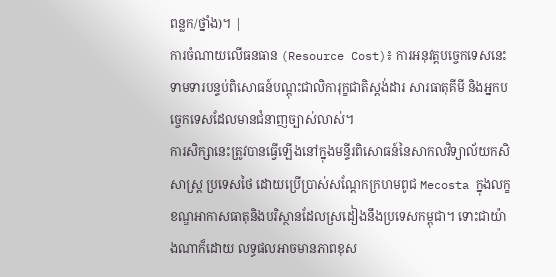ពន្លក/ថ្នាំង)។ |
ការចំណាយលើធនធាន (Resource Cost)៖ ការអនុវត្តបច្ចេកទេសនេះទាមទារបន្ទប់ពិសោធន៍បណ្តុះជាលិការុក្ខជាតិស្តង់ដារ សារធាតុគីមី និងអ្នកបច្ចេកទេសដែលមានជំនាញច្បាស់លាស់។
ការសិក្សានេះត្រូវបានធ្វើឡើងនៅក្នុងមន្ទីរពិសោធន៍នៃសាកលវិទ្យាល័យកសិសាស្ត្រ ប្រទេសថៃ ដោយប្រើប្រាស់សណ្តែកក្រហមពូជ Mecosta ក្នុងលក្ខខណ្ឌអាកាសធាតុនិងបរិស្ថានដែលស្រដៀងនឹងប្រទេសកម្ពុជា។ ទោះជាយ៉ាងណាក៏ដោយ លទ្ធផលអាចមានភាពខុស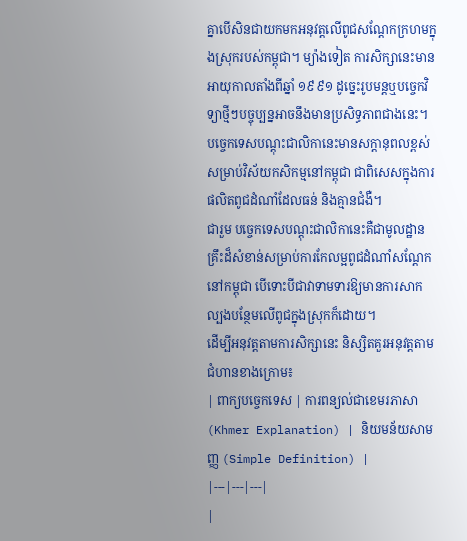គ្នាបើសិនជាយកមកអនុវត្តលើពូជសណ្តែកក្រហមក្នុងស្រុករបស់កម្ពុជា។ ម្យ៉ាងទៀត ការសិក្សានេះមានអាយុកាលតាំងពីឆ្នាំ ១៩៩១ ដូច្នេះរូបមន្តឬបច្ចេកវិទ្យាថ្មីៗបច្ចុប្បន្នអាចនឹងមានប្រសិទ្ធភាពជាងនេះ។
បច្ចេកទេសបណ្តុះជាលិកានេះមានសក្តានុពលខ្ពស់សម្រាប់វិស័យកសិកម្មនៅកម្ពុជា ជាពិសេសក្នុងការផលិតពូជដំណាំដែលធន់ និងគ្មានជំងឺ។
ជារួម បច្ចេកទេសបណ្តុះជាលិកានេះគឺជាមូលដ្ឋានគ្រឹះដ៏សំខាន់សម្រាប់ការកែលម្អពូជដំណាំសណ្តែកនៅកម្ពុជា បើទោះបីជាវាទាមទារឱ្យមានការសាកល្បងបន្ថែមលើពូជក្នុងស្រុកក៏ដោយ។
ដើម្បីអនុវត្តតាមការសិក្សានេះ និស្សិតគួរអនុវត្តតាមជំហានខាងក្រោម៖
| ពាក្យបច្ចេកទេស | ការពន្យល់ជាខេមរភាសា (Khmer Explanation) | និយមន័យសាមញ្ញ (Simple Definition) |
|---|---|---|
|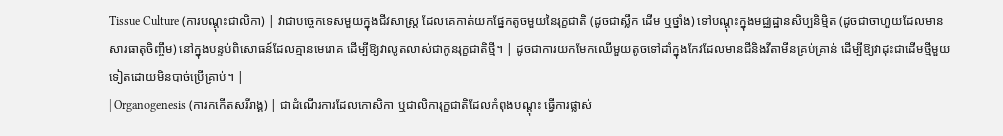Tissue Culture (ការបណ្តុះជាលិកា) | វាជាបច្ចេកទេសមួយក្នុងជីវសាស្ត្រ ដែលគេកាត់យកផ្នែកតូចមួយនៃរុក្ខជាតិ (ដូចជាស្លឹក ដើម ឬថ្នាំង) ទៅបណ្តុះក្នុងមជ្ឈដ្ឋានសិប្បនិម្មិត (ដូចជាចាហួយដែលមានសារធាតុចិញ្ចឹម) នៅក្នុងបន្ទប់ពិសោធន៍ដែលគ្មានមេរោគ ដើម្បីឱ្យវាលូតលាស់ជាកូនរុក្ខជាតិថ្មី។ | ដូចជាការយកមែកឈើមួយតូចទៅដាំក្នុងកែវដែលមានជីនិងវីតាមីនគ្រប់គ្រាន់ ដើម្បីឱ្យវាដុះជាដើមថ្មីមួយទៀតដោយមិនបាច់ប្រើគ្រាប់។ |
| Organogenesis (ការកកើតសរីរាង្គ) | ជាដំណើរការដែលកោសិកា ឬជាលិការុក្ខជាតិដែលកំពុងបណ្តុះ ធ្វើការផ្លាស់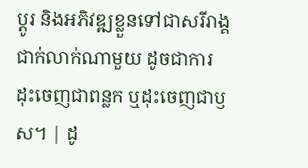ប្តូរ និងអភិវឌ្ឍខ្លួនទៅជាសរីរាង្គជាក់លាក់ណាមួយ ដូចជាការដុះចេញជាពន្លក ឬដុះចេញជាឫស។ | ដូ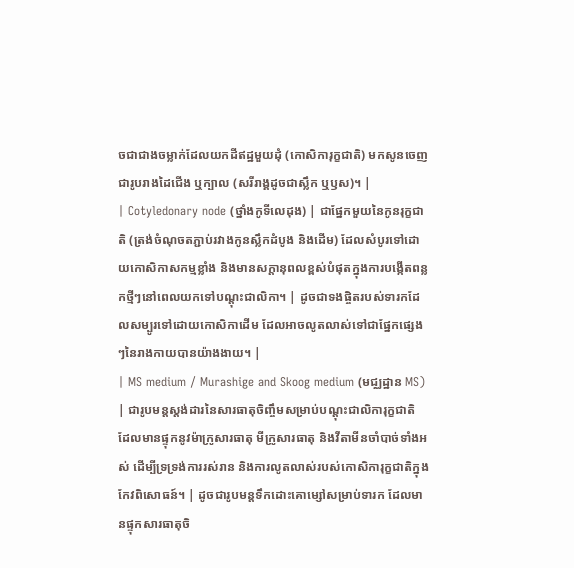ចជាជាងចម្លាក់ដែលយកដីឥដ្ឋមួយដុំ (កោសិការុក្ខជាតិ) មកសូនចេញជារូបរាងដៃជើង ឬក្បាល (សរីរាង្គដូចជាស្លឹក ឬឫស)។ |
| Cotyledonary node (ថ្នាំងកូទីលេដុង) | ជាផ្នែកមួយនៃកូនរុក្ខជាតិ (ត្រង់ចំណុចតភ្ជាប់រវាងកូនស្លឹកដំបូង និងដើម) ដែលសំបូរទៅដោយកោសិកាសកម្មខ្លាំង និងមានសក្តានុពលខ្ពស់បំផុតក្នុងការបង្កើតពន្លកថ្មីៗនៅពេលយកទៅបណ្តុះជាលិកា។ | ដូចជាទងផ្ចិតរបស់ទារកដែលសម្បូរទៅដោយកោសិកាដើម ដែលអាចលូតលាស់ទៅជាផ្នែកផ្សេងៗនៃរាងកាយបានយ៉ាងងាយ។ |
| MS medium / Murashige and Skoog medium (មជ្ឈដ្ឋាន MS) | ជារូបមន្តស្តង់ដារនៃសារធាតុចិញ្ចឹមសម្រាប់បណ្តុះជាលិការុក្ខជាតិ ដែលមានផ្ទុកនូវម៉ាក្រូសារធាតុ មីក្រូសារធាតុ និងវីតាមីនចាំបាច់ទាំងអស់ ដើម្បីទ្រទ្រង់ការរស់រាន និងការលូតលាស់របស់កោសិការុក្ខជាតិក្នុងកែវពិសោធន៍។ | ដូចជារូបមន្តទឹកដោះគោម្សៅសម្រាប់ទារក ដែលមានផ្ទុកសារធាតុចិ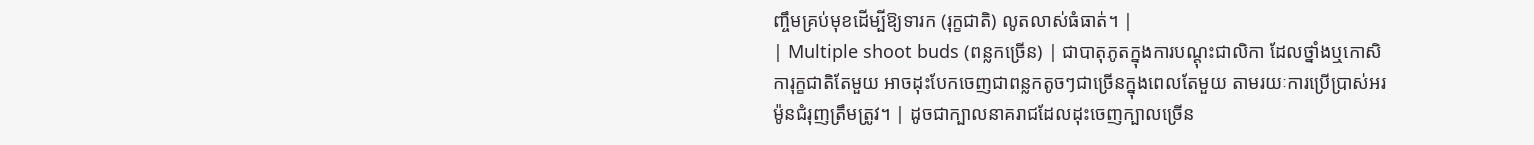ញ្ចឹមគ្រប់មុខដើម្បីឱ្យទារក (រុក្ខជាតិ) លូតលាស់ធំធាត់។ |
| Multiple shoot buds (ពន្លកច្រើន) | ជាបាតុភូតក្នុងការបណ្តុះជាលិកា ដែលថ្នាំងឬកោសិការុក្ខជាតិតែមួយ អាចដុះបែកចេញជាពន្លកតូចៗជាច្រើនក្នុងពេលតែមួយ តាមរយៈការប្រើប្រាស់អរម៉ូនជំរុញត្រឹមត្រូវ។ | ដូចជាក្បាលនាគរាជដែលដុះចេញក្បាលច្រើន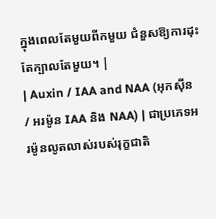ក្នុងពេលតែមួយពីកមួយ ជំនួសឱ្យការដុះតែក្បាលតែមួយ។ |
| Auxin / IAA and NAA (អុកស៊ីន / អរម៉ូន IAA និង NAA) | ជាប្រភេទអរម៉ូនលូតលាស់របស់រុក្ខជាតិ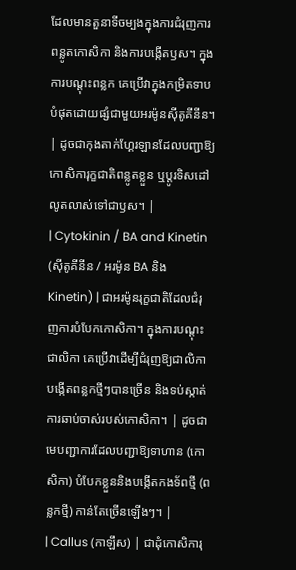ដែលមានតួនាទីចម្បងក្នុងការជំរុញការពន្លូតកោសិកា និងការបង្កើតឫស។ ក្នុងការបណ្តុះពន្លក គេប្រើវាក្នុងកម្រិតទាបបំផុតដោយផ្សំជាមួយអរម៉ូនស៊ីតូគីនីន។ | ដូចជាកុងតាក់ហ្គែរឡានដែលបញ្ជាឱ្យកោសិការុក្ខជាតិពន្លូតខ្លួន ឬប្តូរទិសដៅលូតលាស់ទៅជាឫស។ |
| Cytokinin / BA and Kinetin (ស៊ីតូគីនីន / អរម៉ូន BA និង Kinetin) | ជាអរម៉ូនរុក្ខជាតិដែលជំរុញការបំបែកកោសិកា។ ក្នុងការបណ្តុះជាលិកា គេប្រើវាដើម្បីជំរុញឱ្យជាលិកាបង្កើតពន្លកថ្មីៗបានច្រើន និងទប់ស្កាត់ការឆាប់ចាស់របស់កោសិកា។ | ដូចជាមេបញ្ជាការដែលបញ្ជាឱ្យទាហាន (កោសិកា) បំបែកខ្លួននិងបង្កើតកងទ័ពថ្មី (ពន្លកថ្មី) កាន់តែច្រើនឡើងៗ។ |
| Callus (កាឡឹស) | ជាដុំកោសិការុ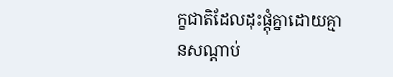ក្ខជាតិដែលដុះផ្តុំគ្នាដោយគ្មានសណ្តាប់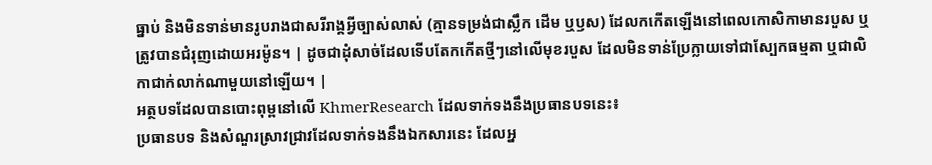ធ្នាប់ និងមិនទាន់មានរូបរាងជាសរីរាង្គអ្វីច្បាស់លាស់ (គ្មានទម្រង់ជាស្លឹក ដើម ឬឫស) ដែលកកើតឡើងនៅពេលកោសិកាមានរបួស ឬត្រូវបានជំរុញដោយអរម៉ូន។ | ដូចជាដុំសាច់ដែលទើបតែកកើតថ្មីៗនៅលើមុខរបួស ដែលមិនទាន់ប្រែក្លាយទៅជាស្បែកធម្មតា ឬជាលិកាជាក់លាក់ណាមួយនៅឡើយ។ |
អត្ថបទដែលបានបោះពុម្ពនៅលើ KhmerResearch ដែលទាក់ទងនឹងប្រធានបទនេះ៖
ប្រធានបទ និងសំណួរស្រាវជ្រាវដែលទាក់ទងនឹងឯកសារនេះ ដែលអ្ន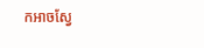កអាចស្វែ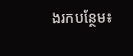ងរកបន្ថែម៖